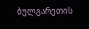ბულგარეთის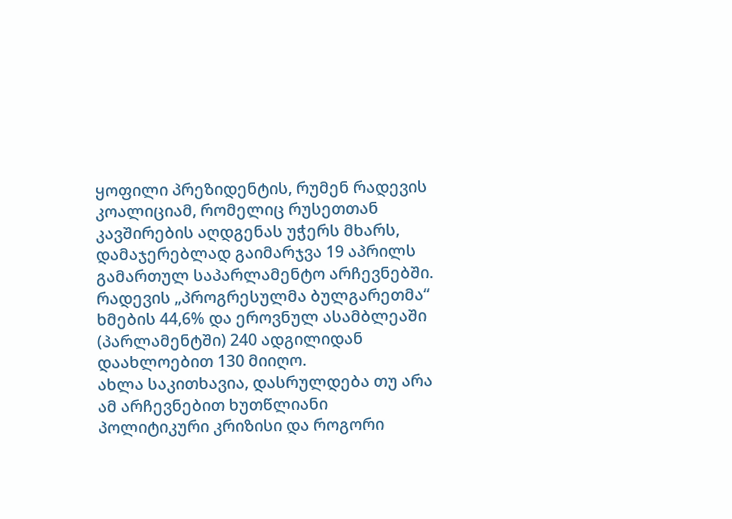ყოფილი პრეზიდენტის, რუმენ რადევის კოალიციამ, რომელიც რუსეთთან კავშირების აღდგენას უჭერს მხარს, დამაჯერებლად გაიმარჯვა 19 აპრილს გამართულ საპარლამენტო არჩევნებში. რადევის „პროგრესულმა ბულგარეთმა“ ხმების 44,6% და ეროვნულ ასამბლეაში (პარლამენტში) 240 ადგილიდან დაახლოებით 130 მიიღო.
ახლა საკითხავია, დასრულდება თუ არა ამ არჩევნებით ხუთწლიანი პოლიტიკური კრიზისი და როგორი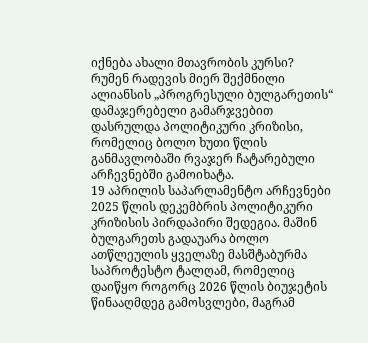იქნება ახალი მთავრობის კურსი?
რუმენ რადევის მიერ შექმნილი ალიანსის „პროგრესული ბულგარეთის“ დამაჯერებელი გამარჯვებით დასრულდა პოლიტიკური კრიზისი, რომელიც ბოლო ხუთი წლის განმავლობაში რვაჯერ ჩატარებული არჩევნებში გამოიხატა.
19 აპრილის საპარლამენტო არჩევნები 2025 წლის დეკემბრის პოლიტიკური კრიზისის პირდაპირი შედეგია. მაშინ ბულგარეთს გადაუარა ბოლო ათწლეულის ყველაზე მასშტაბურმა საპროტესტო ტალღამ, რომელიც დაიწყო როგორც 2026 წლის ბიუჯეტის წინააღმდეგ გამოსვლები, მაგრამ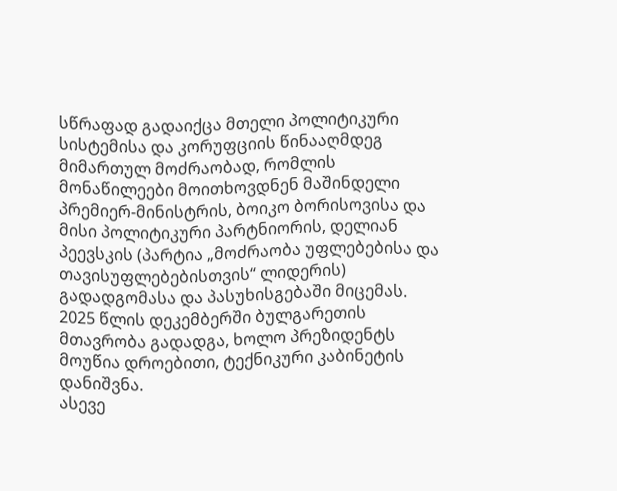სწრაფად გადაიქცა მთელი პოლიტიკური სისტემისა და კორუფციის წინააღმდეგ მიმართულ მოძრაობად, რომლის მონაწილეები მოითხოვდნენ მაშინდელი პრემიერ-მინისტრის, ბოიკო ბორისოვისა და მისი პოლიტიკური პარტნიორის, დელიან პეევსკის (პარტია „მოძრაობა უფლებებისა და თავისუფლებებისთვის“ ლიდერის) გადადგომასა და პასუხისგებაში მიცემას.
2025 წლის დეკემბერში ბულგარეთის მთავრობა გადადგა, ხოლო პრეზიდენტს მოუწია დროებითი, ტექნიკური კაბინეტის დანიშვნა.
ასევე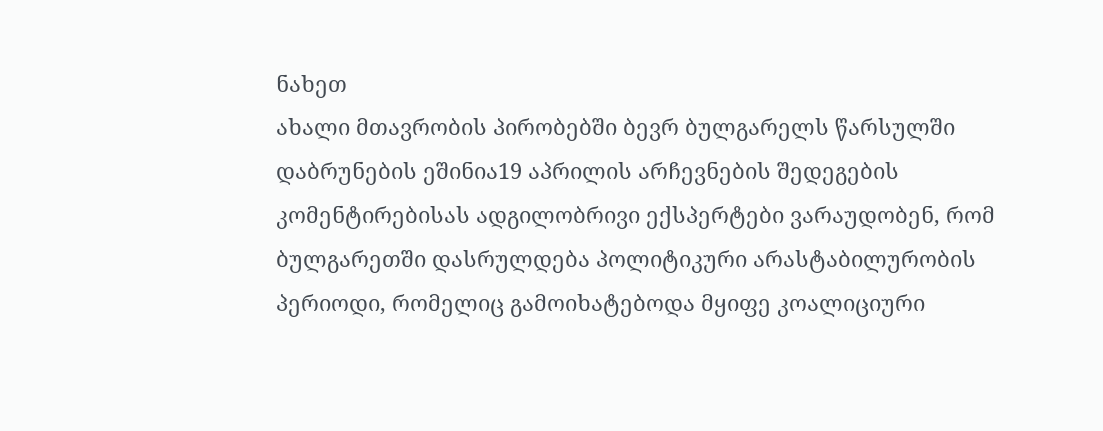ნახეთ
ახალი მთავრობის პირობებში ბევრ ბულგარელს წარსულში დაბრუნების ეშინია19 აპრილის არჩევნების შედეგების კომენტირებისას ადგილობრივი ექსპერტები ვარაუდობენ, რომ ბულგარეთში დასრულდება პოლიტიკური არასტაბილურობის პერიოდი, რომელიც გამოიხატებოდა მყიფე კოალიციური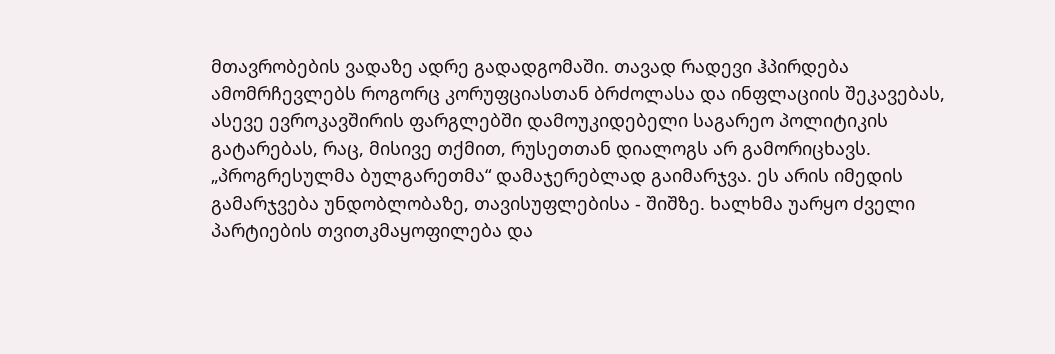მთავრობების ვადაზე ადრე გადადგომაში. თავად რადევი ჰპირდება ამომრჩევლებს როგორც კორუფციასთან ბრძოლასა და ინფლაციის შეკავებას, ასევე ევროკავშირის ფარგლებში დამოუკიდებელი საგარეო პოლიტიკის გატარებას, რაც, მისივე თქმით, რუსეთთან დიალოგს არ გამორიცხავს.
„პროგრესულმა ბულგარეთმა“ დამაჯერებლად გაიმარჯვა. ეს არის იმედის გამარჯვება უნდობლობაზე, თავისუფლებისა - შიშზე. ხალხმა უარყო ძველი პარტიების თვითკმაყოფილება და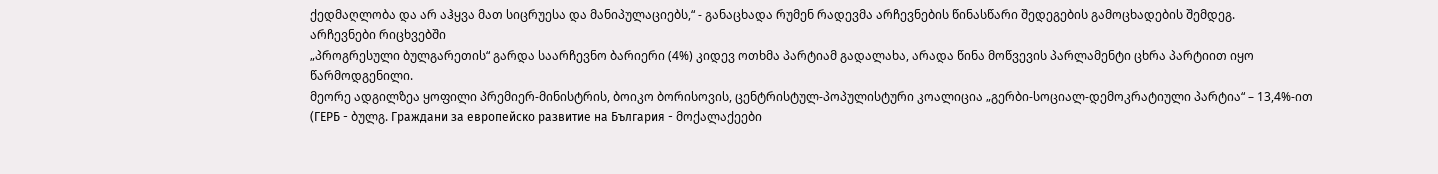ქედმაღლობა და არ აჰყვა მათ სიცრუესა და მანიპულაციებს,“ - განაცხადა რუმენ რადევმა არჩევნების წინასწარი შედეგების გამოცხადების შემდეგ.
არჩევნები რიცხვებში
„პროგრესული ბულგარეთის“ გარდა საარჩევნო ბარიერი (4%) კიდევ ოთხმა პარტიამ გადალახა, არადა წინა მოწვევის პარლამენტი ცხრა პარტიით იყო წარმოდგენილი.
მეორე ადგილზეა ყოფილი პრემიერ-მინისტრის, ბოიკო ბორისოვის, ცენტრისტულ-პოპულისტური კოალიცია „გერბი-სოციალ-დემოკრატიული პარტია“ – 13,4%-ით (ГЕРБ - ბულგ. Граждани за европейско развитие на България - მოქალაქეები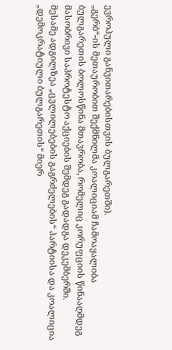ევროპული განვითარებისთვის ბულგარეთში).
„გერბ“-ის მეთაურობით შექმნილმა კოალიციამ ჩამოაყალიბა ბულგარეთის ბოლოსწინა მთავრობა, რომელიც კორუფციის წინააღმდეგ მასობრივი საპროტესტო აქციების შემდეგ გადადგა დეკემბერში.
მესამე ადგილზეა „ცვლილებების გაგრძელების“ პარტიისა და კოალიცია „დემოკრატიული ბულგარეთის“ მიერ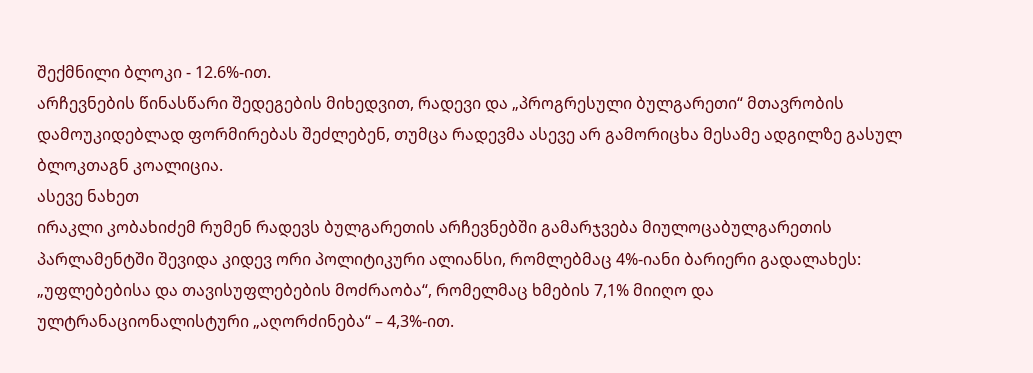შექმნილი ბლოკი - 12.6%-ით.
არჩევნების წინასწარი შედეგების მიხედვით, რადევი და „პროგრესული ბულგარეთი“ მთავრობის დამოუკიდებლად ფორმირებას შეძლებენ, თუმცა რადევმა ასევე არ გამორიცხა მესამე ადგილზე გასულ ბლოკთაგნ კოალიცია.
ასევე ნახეთ
ირაკლი კობახიძემ რუმენ რადევს ბულგარეთის არჩევნებში გამარჯვება მიულოცაბულგარეთის პარლამენტში შევიდა კიდევ ორი პოლიტიკური ალიანსი, რომლებმაც 4%-იანი ბარიერი გადალახეს: „უფლებებისა და თავისუფლებების მოძრაობა“, რომელმაც ხმების 7,1% მიიღო და ულტრანაციონალისტური „აღორძინება“ – 4,3%-ით.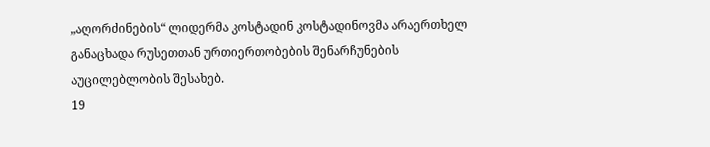„აღორძინების“ ლიდერმა კოსტადინ კოსტადინოვმა არაერთხელ განაცხადა რუსეთთან ურთიერთობების შენარჩუნების აუცილებლობის შესახებ.
19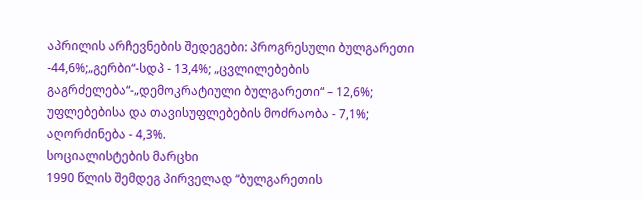აპრილის არჩევნების შედეგები: პროგრესული ბულგარეთი -44,6%;„გერბი“-სდპ - 13,4%; „ცვლილებების გაგრძელება“-„დემოკრატიული ბულგარეთი“ – 12,6%; უფლებებისა და თავისუფლებების მოძრაობა - 7,1%; აღორძინება - 4,3%.
სოციალისტების მარცხი
1990 წლის შემდეგ პირველად “ბულგარეთის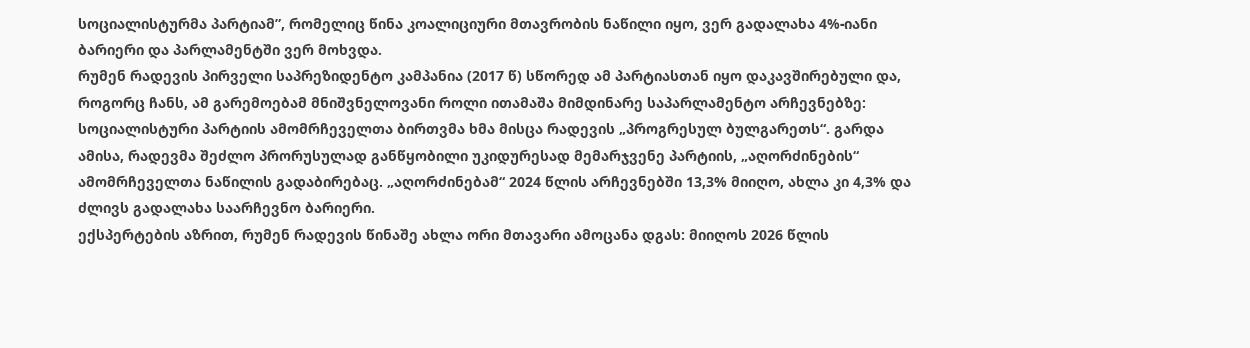სოციალისტურმა პარტიამ”, რომელიც წინა კოალიციური მთავრობის ნაწილი იყო, ვერ გადალახა 4%-იანი ბარიერი და პარლამენტში ვერ მოხვდა.
რუმენ რადევის პირველი საპრეზიდენტო კამპანია (2017 წ) სწორედ ამ პარტიასთან იყო დაკავშირებული და, როგორც ჩანს, ამ გარემოებამ მნიშვნელოვანი როლი ითამაშა მიმდინარე საპარლამენტო არჩევნებზე: სოციალისტური პარტიის ამომრჩეველთა ბირთვმა ხმა მისცა რადევის „პროგრესულ ბულგარეთს“. გარდა ამისა, რადევმა შეძლო პრორუსულად განწყობილი უკიდურესად მემარჯვენე პარტიის, „აღორძინების“ ამომრჩეველთა ნაწილის გადაბირებაც. „აღორძინებამ“ 2024 წლის არჩევნებში 13,3% მიიღო, ახლა კი 4,3% და ძლივს გადალახა საარჩევნო ბარიერი.
ექსპერტების აზრით, რუმენ რადევის წინაშე ახლა ორი მთავარი ამოცანა დგას: მიიღოს 2026 წლის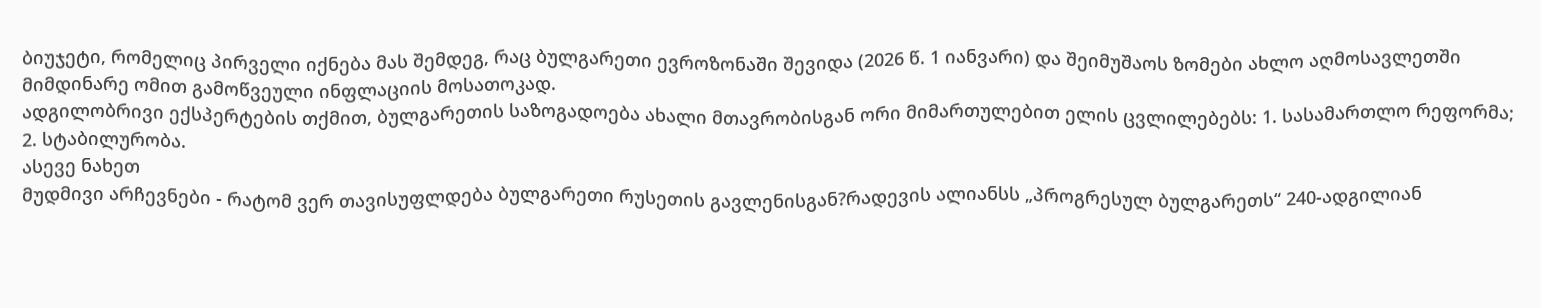ბიუჯეტი, რომელიც პირველი იქნება მას შემდეგ, რაც ბულგარეთი ევროზონაში შევიდა (2026 წ. 1 იანვარი) და შეიმუშაოს ზომები ახლო აღმოსავლეთში მიმდინარე ომით გამოწვეული ინფლაციის მოსათოკად.
ადგილობრივი ექსპერტების თქმით, ბულგარეთის საზოგადოება ახალი მთავრობისგან ორი მიმართულებით ელის ცვლილებებს: 1. სასამართლო რეფორმა; 2. სტაბილურობა.
ასევე ნახეთ
მუდმივი არჩევნები - რატომ ვერ თავისუფლდება ბულგარეთი რუსეთის გავლენისგან?რადევის ალიანსს „პროგრესულ ბულგარეთს“ 240-ადგილიან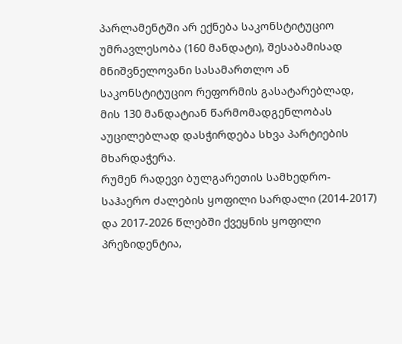პარლამენტში არ ექნება საკონსტიტუციო უმრავლესობა (160 მანდატი), შესაბამისად მნიშვნელოვანი სასამართლო ან საკონსტიტუციო რეფორმის გასატარებლად, მის 130 მანდატიან წარმომადგენლობას აუცილებლად დასჭირდება სხვა პარტიების მხარდაჭერა.
რუმენ რადევი ბულგარეთის სამხედრო-საჰაერო ძალების ყოფილი სარდალი (2014-2017) და 2017-2026 წლებში ქვეყნის ყოფილი პრეზიდენტია,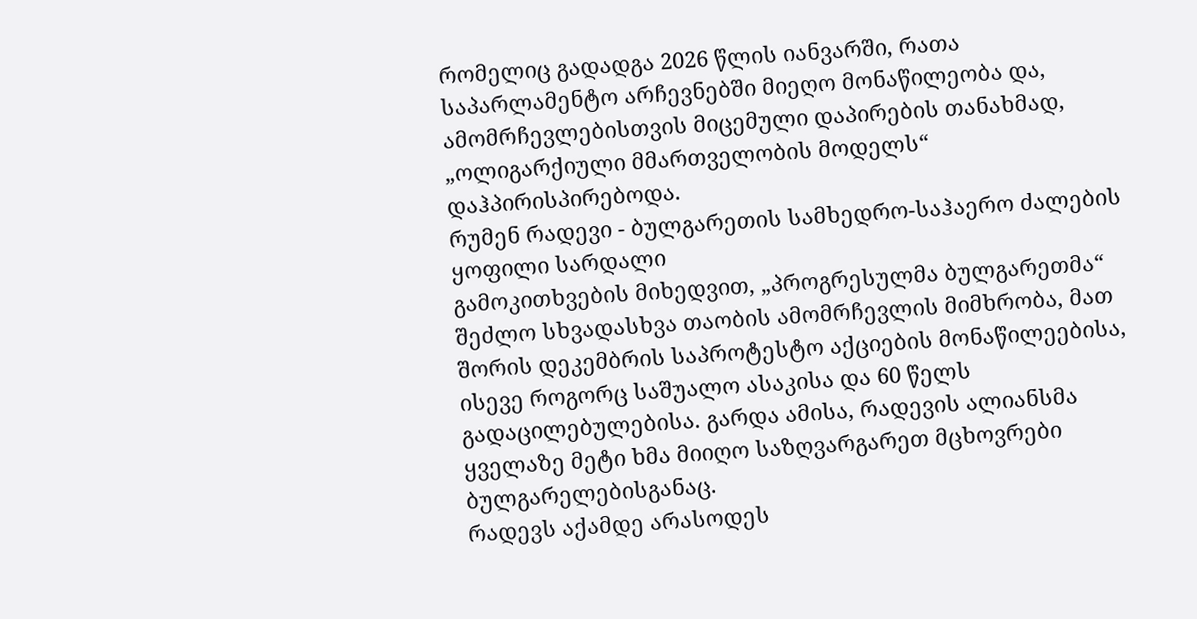რომელიც გადადგა 2026 წლის იანვარში, რათა საპარლამენტო არჩევნებში მიეღო მონაწილეობა და, ამომრჩევლებისთვის მიცემული დაპირების თანახმად, „ოლიგარქიული მმართველობის მოდელს“ დაჰპირისპირებოდა.
რუმენ რადევი - ბულგარეთის სამხედრო-საჰაერო ძალების ყოფილი სარდალი
გამოკითხვების მიხედვით, „პროგრესულმა ბულგარეთმა“ შეძლო სხვადასხვა თაობის ამომრჩევლის მიმხრობა, მათ შორის დეკემბრის საპროტესტო აქციების მონაწილეებისა, ისევე როგორც საშუალო ასაკისა და 60 წელს გადაცილებულებისა. გარდა ამისა, რადევის ალიანსმა ყველაზე მეტი ხმა მიიღო საზღვარგარეთ მცხოვრები ბულგარელებისგანაც.
რადევს აქამდე არასოდეს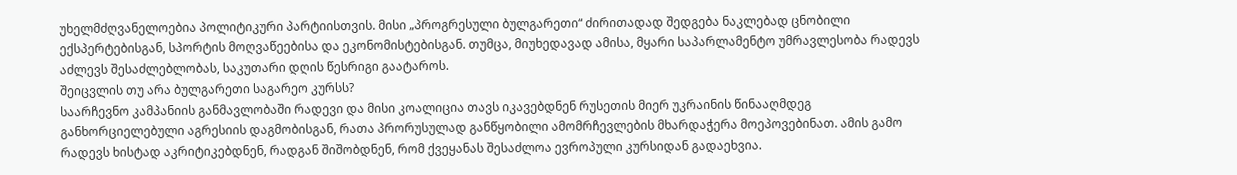უხელმძღვანელოებია პოლიტიკური პარტიისთვის. მისი „პროგრესული ბულგარეთი“ ძირითადად შედგება ნაკლებად ცნობილი ექსპერტებისგან, სპორტის მოღვაწეებისა და ეკონომისტებისგან. თუმცა, მიუხედავად ამისა, მყარი საპარლამენტო უმრავლესობა რადევს აძლევს შესაძლებლობას, საკუთარი დღის წესრიგი გაატაროს.
შეიცვლის თუ არა ბულგარეთი საგარეო კურსს?
საარჩევნო კამპანიის განმავლობაში რადევი და მისი კოალიცია თავს იკავებდნენ რუსეთის მიერ უკრაინის წინააღმდეგ განხორციელებული აგრესიის დაგმობისგან, რათა პრორუსულად განწყობილი ამომრჩევლების მხარდაჭერა მოეპოვებინათ. ამის გამო რადევს ხისტად აკრიტიკებდნენ, რადგან შიშობდნენ, რომ ქვეყანას შესაძლოა ევროპული კურსიდან გადაეხვია.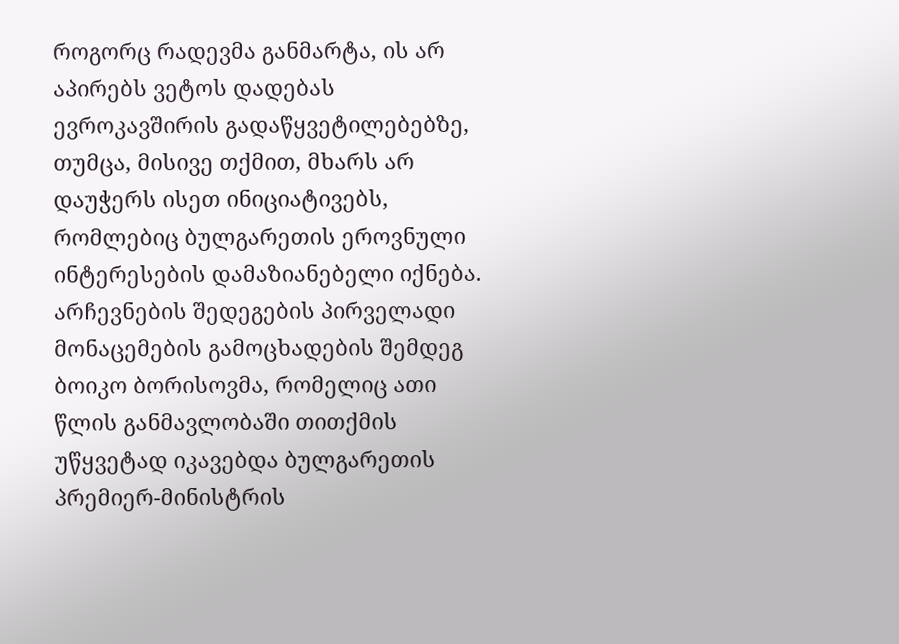როგორც რადევმა განმარტა, ის არ აპირებს ვეტოს დადებას ევროკავშირის გადაწყვეტილებებზე, თუმცა, მისივე თქმით, მხარს არ დაუჭერს ისეთ ინიციატივებს, რომლებიც ბულგარეთის ეროვნული ინტერესების დამაზიანებელი იქნება.
არჩევნების შედეგების პირველადი მონაცემების გამოცხადების შემდეგ ბოიკო ბორისოვმა, რომელიც ათი წლის განმავლობაში თითქმის უწყვეტად იკავებდა ბულგარეთის პრემიერ-მინისტრის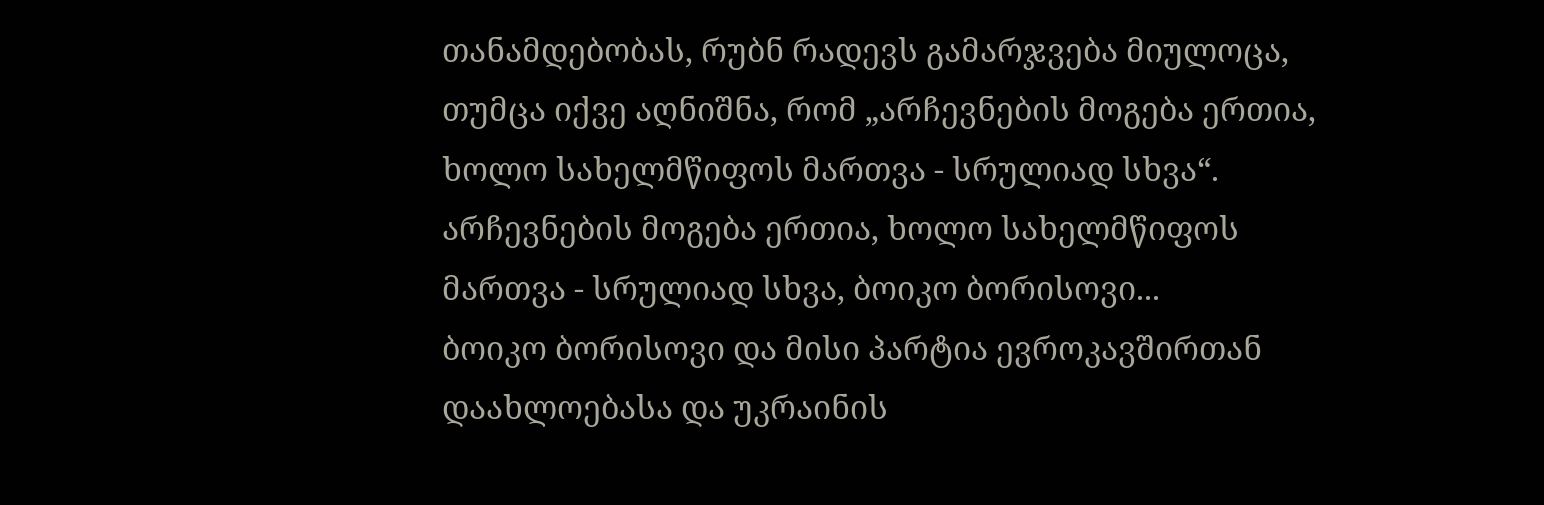თანამდებობას, რუბნ რადევს გამარჯვება მიულოცა, თუმცა იქვე აღნიშნა, რომ „არჩევნების მოგება ერთია, ხოლო სახელმწიფოს მართვა - სრულიად სხვა“.
არჩევნების მოგება ერთია, ხოლო სახელმწიფოს მართვა - სრულიად სხვა, ბოიკო ბორისოვი...
ბოიკო ბორისოვი და მისი პარტია ევროკავშირთან დაახლოებასა და უკრაინის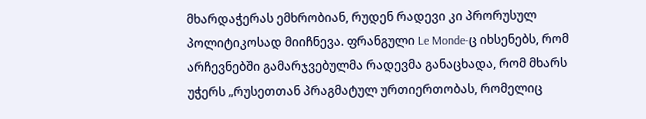მხარდაჭერას ემხრობიან, რუდენ რადევი კი პრორუსულ პოლიტიკოსად მიიჩნევა. ფრანგული Le Monde-ც იხსენებს, რომ არჩევნებში გამარჯვებულმა რადევმა განაცხადა, რომ მხარს უჭერს „რუსეთთან პრაგმატულ ურთიერთობას, რომელიც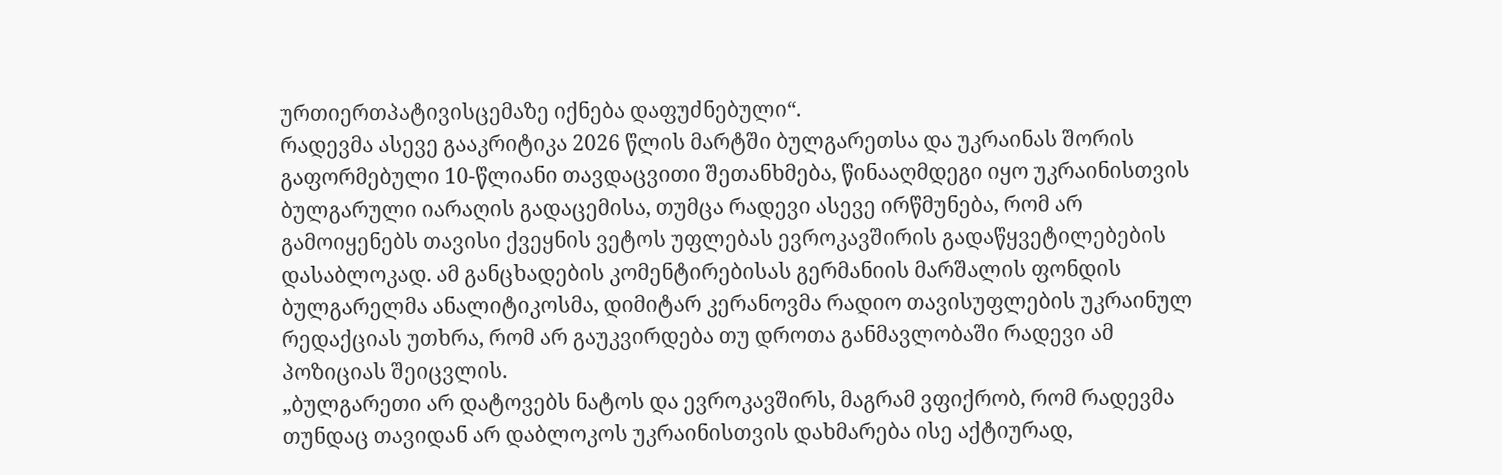ურთიერთპატივისცემაზე იქნება დაფუძნებული“.
რადევმა ასევე გააკრიტიკა 2026 წლის მარტში ბულგარეთსა და უკრაინას შორის გაფორმებული 10-წლიანი თავდაცვითი შეთანხმება, წინააღმდეგი იყო უკრაინისთვის ბულგარული იარაღის გადაცემისა, თუმცა რადევი ასევე ირწმუნება, რომ არ გამოიყენებს თავისი ქვეყნის ვეტოს უფლებას ევროკავშირის გადაწყვეტილებების დასაბლოკად. ამ განცხადების კომენტირებისას გერმანიის მარშალის ფონდის ბულგარელმა ანალიტიკოსმა, დიმიტარ კერანოვმა რადიო თავისუფლების უკრაინულ რედაქციას უთხრა, რომ არ გაუკვირდება თუ დროთა განმავლობაში რადევი ამ პოზიციას შეიცვლის.
„ბულგარეთი არ დატოვებს ნატოს და ევროკავშირს, მაგრამ ვფიქრობ, რომ რადევმა თუნდაც თავიდან არ დაბლოკოს უკრაინისთვის დახმარება ისე აქტიურად,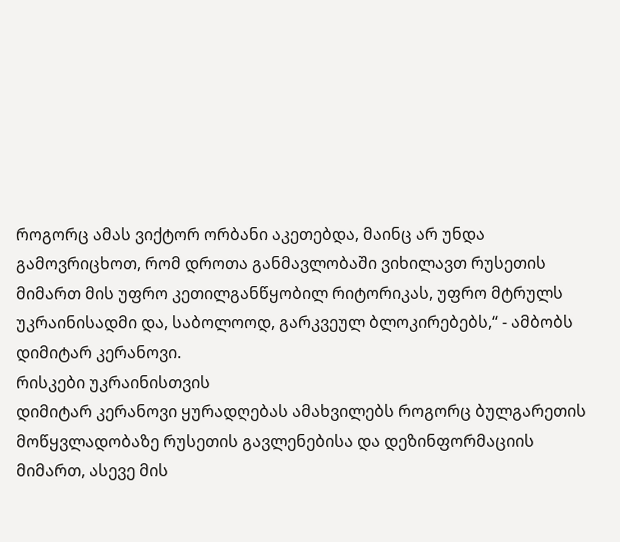როგორც ამას ვიქტორ ორბანი აკეთებდა, მაინც არ უნდა გამოვრიცხოთ, რომ დროთა განმავლობაში ვიხილავთ რუსეთის მიმართ მის უფრო კეთილგანწყობილ რიტორიკას, უფრო მტრულს უკრაინისადმი და, საბოლოოდ, გარკვეულ ბლოკირებებს,“ - ამბობს დიმიტარ კერანოვი.
რისკები უკრაინისთვის
დიმიტარ კერანოვი ყურადღებას ამახვილებს როგორც ბულგარეთის მოწყვლადობაზე რუსეთის გავლენებისა და დეზინფორმაციის მიმართ, ასევე მის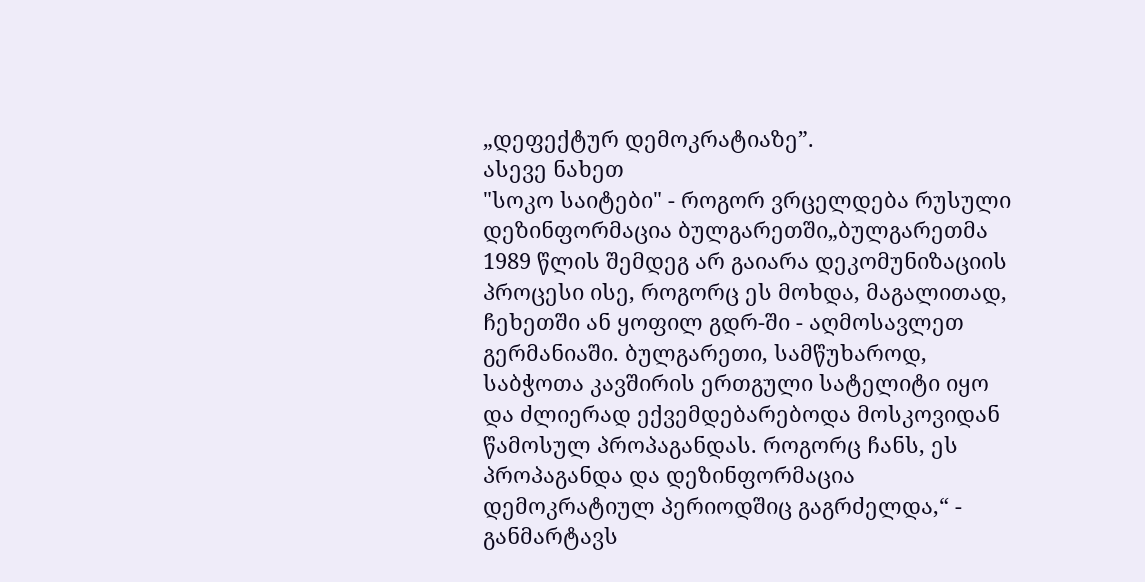„დეფექტურ დემოკრატიაზე”.
ასევე ნახეთ
"სოკო საიტები" - როგორ ვრცელდება რუსული დეზინფორმაცია ბულგარეთში„ბულგარეთმა 1989 წლის შემდეგ არ გაიარა დეკომუნიზაციის პროცესი ისე, როგორც ეს მოხდა, მაგალითად, ჩეხეთში ან ყოფილ გდრ-ში - აღმოსავლეთ გერმანიაში. ბულგარეთი, სამწუხაროდ, საბჭოთა კავშირის ერთგული სატელიტი იყო და ძლიერად ექვემდებარებოდა მოსკოვიდან წამოსულ პროპაგანდას. როგორც ჩანს, ეს პროპაგანდა და დეზინფორმაცია დემოკრატიულ პერიოდშიც გაგრძელდა,“ - განმარტავს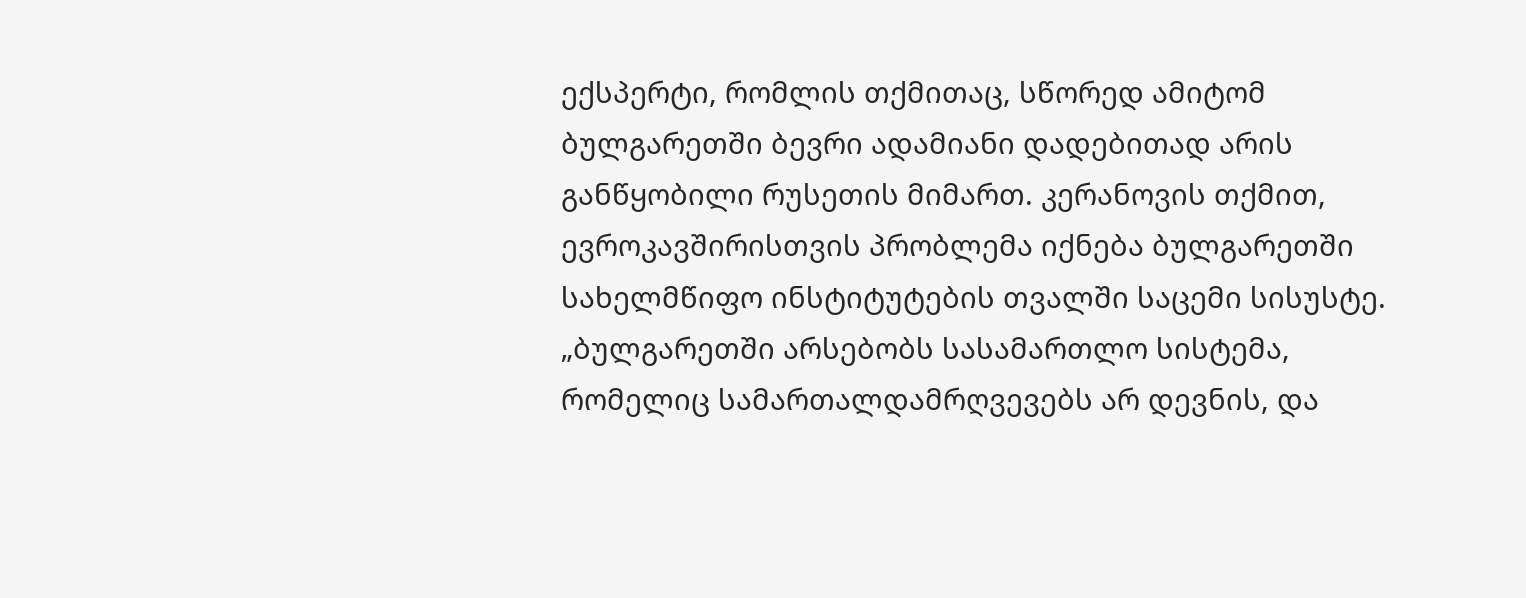ექსპერტი, რომლის თქმითაც, სწორედ ამიტომ ბულგარეთში ბევრი ადამიანი დადებითად არის განწყობილი რუსეთის მიმართ. კერანოვის თქმით, ევროკავშირისთვის პრობლემა იქნება ბულგარეთში სახელმწიფო ინსტიტუტების თვალში საცემი სისუსტე.
„ბულგარეთში არსებობს სასამართლო სისტემა, რომელიც სამართალდამრღვევებს არ დევნის, და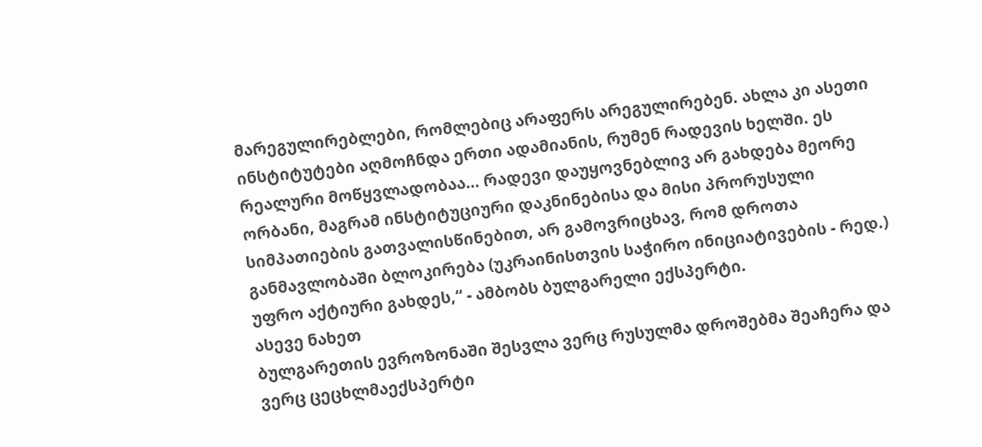მარეგულირებლები, რომლებიც არაფერს არეგულირებენ. ახლა კი ასეთი ინსტიტუტები აღმოჩნდა ერთი ადამიანის, რუმენ რადევის ხელში. ეს რეალური მოწყვლადობაა… რადევი დაუყოვნებლივ არ გახდება მეორე ორბანი, მაგრამ ინსტიტუციური დაკნინებისა და მისი პრორუსული სიმპათიების გათვალისწინებით, არ გამოვრიცხავ, რომ დროთა განმავლობაში ბლოკირება (უკრაინისთვის საჭირო ინიციატივების - რედ.) უფრო აქტიური გახდეს,“ - ამბობს ბულგარელი ექსპერტი.
ასევე ნახეთ
ბულგარეთის ევროზონაში შესვლა ვერც რუსულმა დროშებმა შეაჩერა და ვერც ცეცხლმაექსპერტი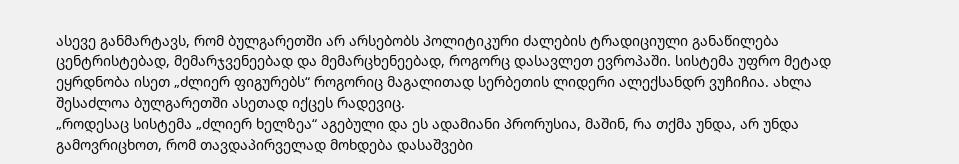ასევე განმარტავს, რომ ბულგარეთში არ არსებობს პოლიტიკური ძალების ტრადიციული განაწილება ცენტრისტებად, მემარჯვენეებად და მემარცხენეებად, როგორც დასავლეთ ევროპაში. სისტემა უფრო მეტად ეყრდნობა ისეთ „ძლიერ ფიგურებს“ როგორიც მაგალითად სერბეთის ლიდერი ალექსანდრ ვუჩიჩია. ახლა შესაძლოა ბულგარეთში ასეთად იქცეს რადევიც.
„როდესაც სისტემა „ძლიერ ხელზეა“ აგებული და ეს ადამიანი პრორუსია, მაშინ, რა თქმა უნდა, არ უნდა გამოვრიცხოთ, რომ თავდაპირველად მოხდება დასაშვები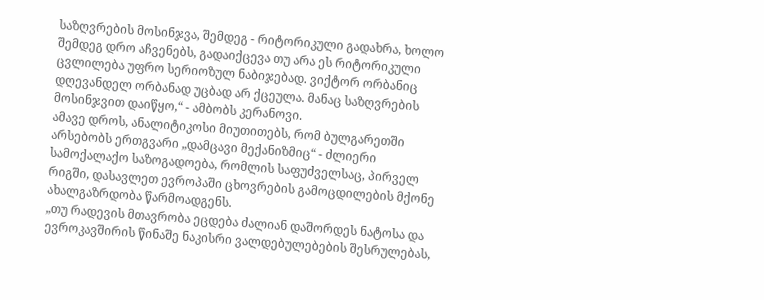საზღვრების მოსინჯვა, შემდეგ - რიტორიკული გადახრა, ხოლო შემდეგ დრო აჩვენებს, გადაიქცევა თუ არა ეს რიტორიკული ცვლილება უფრო სერიოზულ ნაბიჯებად. ვიქტორ ორბანიც დღევანდელ ორბანად უცბად არ ქცეულა. მანაც საზღვრების მოსინჯვით დაიწყო,“ - ამბობს კერანოვი.
ამავე დროს, ანალიტიკოსი მიუთითებს, რომ ბულგარეთში არსებობს ერთგვარი „დამცავი მექანიზმიც“ - ძლიერი სამოქალაქო საზოგადოება, რომლის საფუძველსაც, პირველ რიგში, დასავლეთ ევროპაში ცხოვრების გამოცდილების მქონე ახალგაზრდობა წარმოადგენს.
„თუ რადევის მთავრობა ეცდება ძალიან დაშორდეს ნატოსა და ევროკავშირის წინაშე ნაკისრი ვალდებულებების შესრულებას,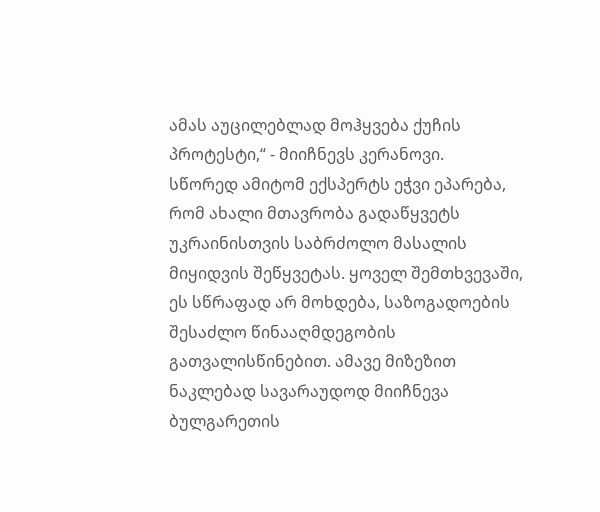ამას აუცილებლად მოჰყვება ქუჩის პროტესტი,“ - მიიჩნევს კერანოვი.
სწორედ ამიტომ ექსპერტს ეჭვი ეპარება, რომ ახალი მთავრობა გადაწყვეტს უკრაინისთვის საბრძოლო მასალის მიყიდვის შეწყვეტას. ყოველ შემთხვევაში, ეს სწრაფად არ მოხდება, საზოგადოების შესაძლო წინააღმდეგობის გათვალისწინებით. ამავე მიზეზით ნაკლებად სავარაუდოდ მიიჩნევა ბულგარეთის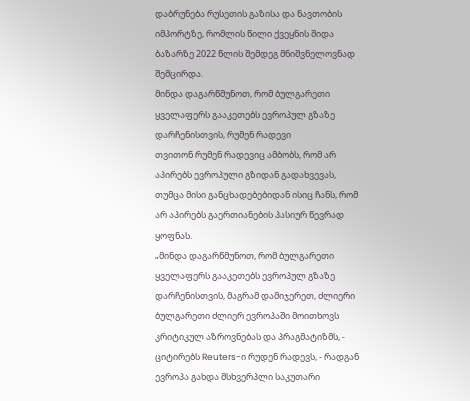დაბრუნება რუსეთის გაზისა და ნავთობის იმპორტზე, რომლის წილი ქვეყნის შიდა ბაზარზე 2022 წლის შემდეგ მნიშვნელოვნად შემცირდა.
მინდა დაგარწმუნოთ, რომ ბულგარეთი ყველაფერს გააკეთებს ევროპულ გზაზე დარჩენისთვის, რუმენ რადევი
თვითონ რუმენ რადევიც ამბობს, რომ არ აპირებს ევროპული გზიდან გადახვევას, თუმცა მისი განცხადებებიდან ისიც ჩანს, რომ არ აპირებს გაერთიანების პასიურ წევრად ყოფნას.
„მინდა დაგარწმუნოთ, რომ ბულგარეთი ყველაფერს გააკეთებს ევროპულ გზაზე დარჩენისთვის, მაგრამ დამიჯერეთ, ძლიერი ბულგარეთი ძლიერ ევროპაში მოითხოვს კრიტიკულ აზროვნებას და პრაგმატიზმს, - ციტირებს Reuters-ი რუდენ რადევს, - რადგან ევროპა გახდა მსხვერპლი საკუთარი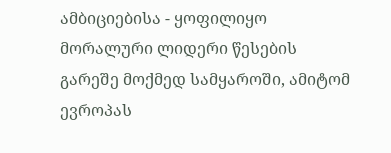ამბიციებისა - ყოფილიყო მორალური ლიდერი წესების გარეშე მოქმედ სამყაროში, ამიტომ ევროპას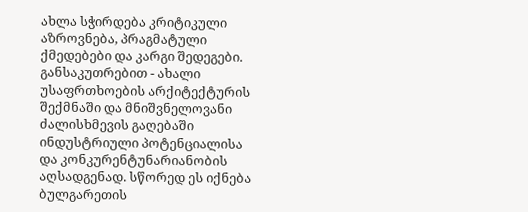ახლა სჭირდება კრიტიკული აზროვნება, პრაგმატული ქმედებები და კარგი შედეგები. განსაკუთრებით - ახალი უსაფრთხოების არქიტექტურის შექმნაში და მნიშვნელოვანი ძალისხმევის გაღებაში ინდუსტრიული პოტენციალისა და კონკურენტუნარიანობის აღსადგენად. სწორედ ეს იქნება ბულგარეთის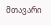მთავარი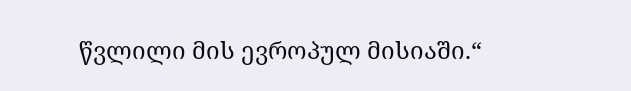წვლილი მის ევროპულ მისიაში.“